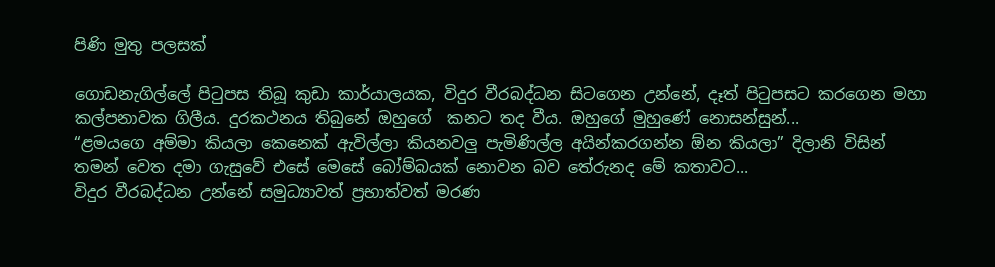පිණි මුතු පලසක්

ගොඩනැගිල්ලේ පිටුපස තිබූ කුඩා කාර්යාලයක, විදුර වීරබද්ධන සිටගෙන උන්නේ, දෑත් පිටුපසට කරගෙන මහා කල්පනාවක ගිලීය. දුරකථනය තිබුනේ ඔහුගේ  කනට තද වීය. ඔහුගේ මුහුණේ නොසන්සුන්...
“ළමයගෙ අම්මා කියලා කෙනෙක් ඇවිල්ලා කියනවලු පැමිණිල්ල අයින්කරගන්න ඕන කියලා” දිලානි විසින් තමන් වෙත දමා ගැසුවේ එසේ මෙසේ බෝම්බයක් නොවන බව තේරුනද මේ කතාවට...
විදුර වීරබද්ධන උන්නේ සමුධ්‍යාවත් ප්‍රභාත්වත් මරණ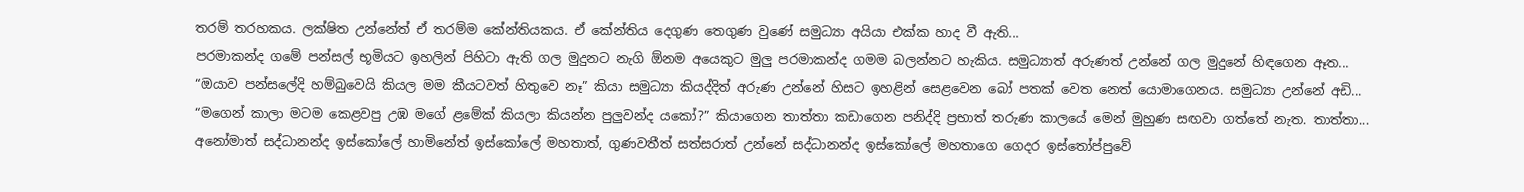තරම් තරහකය. ලක්ෂිත උන්නේත් ඒ තරම්ම කේන්තියකය. ඒ කේන්තිය දෙගුණ තෙගුණ වුණේ සමුධ්‍යා අයියා එක්ක හාද වී ඇති...
පරමාකන්ද ගමේ පන්සල් භූමියට ඉහලින් පිහිටා ඇති ගල මුදුනට නැගි ඕනම අයෙකුට මුලු පරමාකන්ද ගමම බලන්නට හැකිය. සමුධ්‍යාත් අරුණත් උන්නේ ගල මුදුනේ හිඳගෙන ඈත...
“ඔයාව පන්සලේදි හම්බුවෙයි කියල මම කීයටවත් හිතුවෙ නෑ” කියා සමුධ්‍යා කියද්දිත් අරුණ උන්නේ හිසට ඉහළින් සෙළවෙන බෝ පතක් වෙත නෙත් යොමාගෙනය. සමුධ්‍යා උන්නේ අඩි...
“මගෙන් කාලා මටම කෙළවපු උඹ මගේ ළමේක් කියලා කියන්න පුලුවන්ද යකෝ?” කියාගෙන තාත්තා කඩාගෙන පනිද්දි ප්‍රභාත් තරුණ කාලයේ මෙන් මුහුණ සඟවා ගත්තේ නැත. තාත්තා...
අනෝමාත් සද්ධානන්ද ඉස්කෝලේ හාමිනේත් ඉස්කෝලේ මහතාත්, ගුණවතීත් සත්සරාත් උන්නේ සද්ධානන්ද ඉස්කෝලේ මහතාගෙ ගෙදර ඉස්තෝප්පුවේ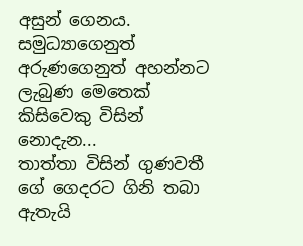අසුන් ගෙනය. සමුධ්‍යාගෙනුත් අරුණගෙනුත් අහන්නට ලැබුණ මෙතෙක් කිසිවෙකු විසින් නොදැන...
තාත්තා විසින් ගුණවතී ගේ ගෙදරට ගිනි තබා ඇතැයි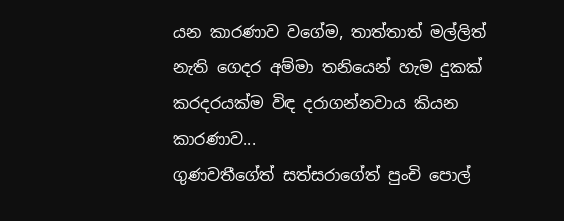යන කාරණාව වගේම, තාත්තාත් මල්ලිත් නැති ගෙදර අම්මා තනියෙන් හැම දුකක් කරදරයක්ම විඳ දරාගන්නවාය කියන කාරණාව...
ගුණවතීගේත් සත්සරාගේත් පුංචි පොල්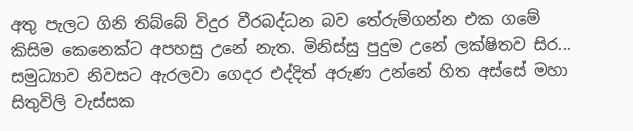අතු පැලට ගිනි තිබ්බේ විදුර වීරබද්ධන බව තේරුම්ගන්න එක ගමේ කිසිම කෙනෙක්ට අපහසු උනේ නැත. මිනිස්සු පුදුම උනේ ලක්ෂිතව සිර...
සමුධ්‍යාව නිවසට ඇරලවා ගෙදර එද්දිත් අරුණ උන්නේ හිත අස්සේ මහා සිතුවිලි වැස්සක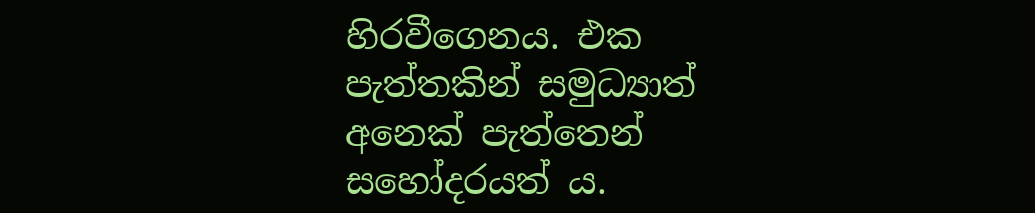හිරවීගෙනය. එක පැත්තකින් සමුධ්‍යාත් අනෙක් පැත්තෙන් සහෝදරයත් ය.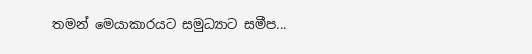තමන් මෙයාකාරයට සමුධ්‍යාට සමීප...